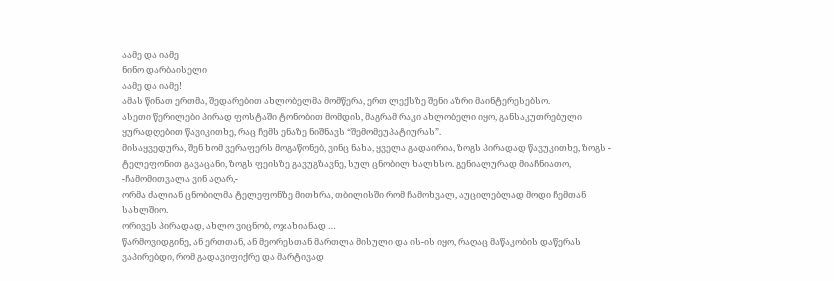აამე და იამე
ნინო დარბაისელი
აამე და იამე!
ამას წინათ ერთმა, შედარებით ახლობელმა მომწერა, ერთ ლექსზე შენი აზრი მაინტერესებსო.
ასეთი წერილები პირად ფოსტაში ტონობით მომდის, მაგრამ რაკი ახლობელი იყო, განსაკუთრებული ყურადღებით წავიკითხე, რაც ჩემს ენაზე ნიშნავს “შემომეუპატიურას”.
მისაყვედურა, შენ ხომ ვერაფერს მოგაწონებ, ვინც ნახა, ყველა გადაირია, ზოგს პირადად წავუკითხე, ზოგს - ტელეფონით გავაცანი, ზოგს ფეისზე გავუგზავნე, სულ ცნობილ ხალხსო. გენიალურად მიაჩნიათო, -ჩამომითვალა ვინ აღარ,-
ორმა ძალიან ცნობილმა ტელეფონზე მითხრა, თბილისში რომ ჩამოხვალ, აუცილებლად მოდი ჩემთან სახლშიო.
ორივეს პირადად, ახლო ვიცნობ, ოჯახიანად …
წარმოვიდგინე, ან ერთთან, ან მეორესთან მართლა მისული და ის-ის იყო, რაღაც მაწაკობის დაწერას ვაპირებდი, რომ გადავიფიქრე და მარტივად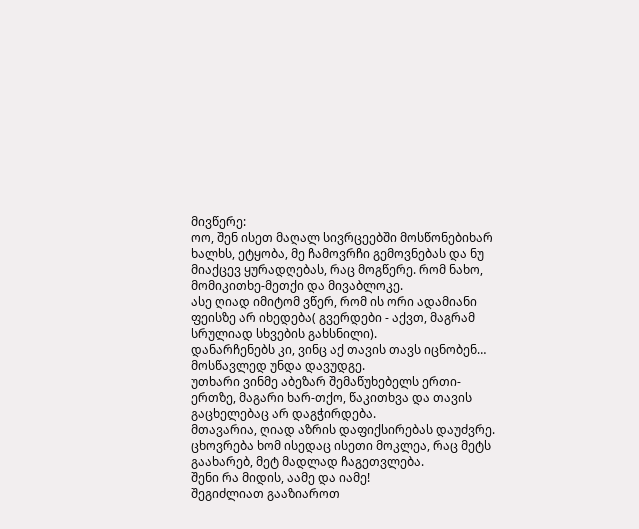მივწერე:
ოო, შენ ისეთ მაღალ სივრცეებში მოსწონებიხარ ხალხს, ეტყობა, მე ჩამოვრჩი გემოვნებას და ნუ მიაქცევ ყურადღებას, რაც მოგწერე. რომ ნახო, მომიკითხე-მეთქი და მივაბლოკე.
ასე ღიად იმიტომ ვწერ, რომ ის ორი ადამიანი ფეისზე არ იხედება( გვერდები - აქვთ, მაგრამ სრულიად სხვების გახსნილი).
დანარჩენებს კი, ვინც აქ თავის თავს იცნობენ… მოსწავლედ უნდა დავუდგე.
უთხარი ვინმე აბეზარ შემაწუხებელს ერთი-ერთზე, მაგარი ხარ-თქო, წაკითხვა და თავის გაცხელებაც არ დაგჭირდება.
მთავარია, ღიად აზრის დაფიქსირებას დაუძვრე. ცხოვრება ხომ ისედაც ისეთი მოკლეა, რაც მეტს გაახარებ, მეტ მადლად ჩაგეთვლება.
შენი რა მიდის, აამე და იამე!
შეგიძლიათ გააზიაროთ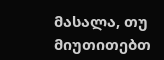მასალა, თუ მიუთითებთ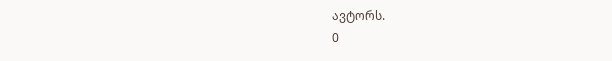ავტორს.
0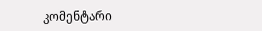კომენტარი